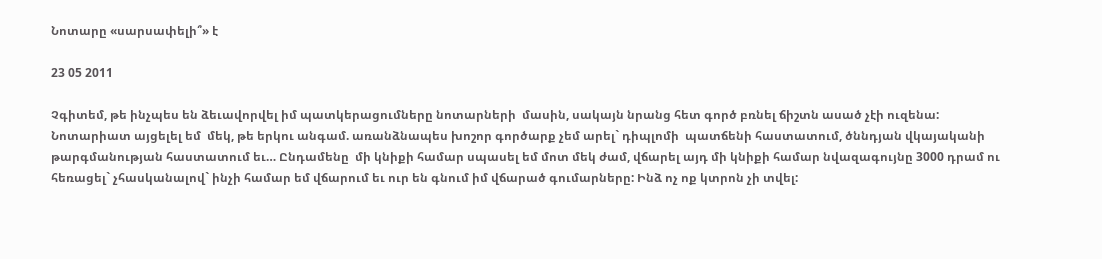Նոտարը «սարսափելի՞» է

23 05 2011

Չգիտեմ, թե ինչպես են ձեւավորվել իմ պատկերացումները նոտարների  մասին, սակայն նրանց հետ գործ բռնել ճիշտն ասած չէի ուզենա:  Նոտարիատ այցելել եմ  մեկ, թե երկու անգամ. առանձնապես խոշոր գործարք չեմ արել` դիպլոմի  պատճենի հաստատում, ծննդյան վկայականի թարգմանության հաստատում եւ… Ընդամենը  մի կնիքի համար սպասել եմ մոտ մեկ ժամ, վճարել այդ մի կնիքի համար նվազագույնը 3000 դրամ ու  հեռացել` չհասկանալով` ինչի համար եմ վճարում եւ ուր են գնում իմ վճարած գումարները: Ինձ ոչ ոք կտրոն չի տվել: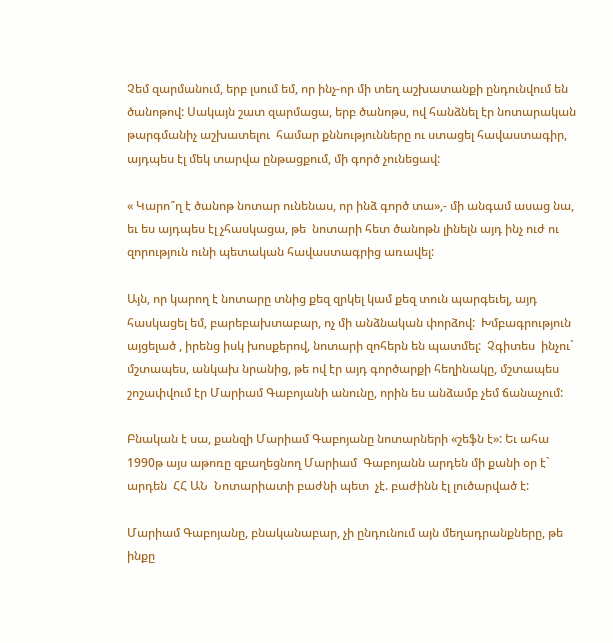Չեմ զարմանում, երբ լսում եմ, որ ինչ-որ մի տեղ աշխատանքի ընդունվում են ծանոթով: Սակայն շատ զարմացա, երբ ծանոթս, ով հանձնել էր նոտարական թարգմանիչ աշխատելու  համար քննությունները ու ստացել հավաստագիր, այդպես էլ մեկ տարվա ընթացքում, մի գործ չունեցավ:

« Կարո՞ղ է ծանոթ նոտար ունենաս, որ ինձ գործ տա»,- մի անգամ ասաց նա,  եւ ես այդպես էլ չհասկացա, թե  նոտարի հետ ծանոթն լինելն այդ ինչ ուժ ու զորություն ունի պետական հավաստագրից առավել:

Այն, որ կարող է նոտարը տնից քեզ զրկել կամ քեզ տուն պարգեւել, այդ հասկացել եմ, բարեբախտաբար, ոչ մի անձնական փորձով:  Խմբագրություն այցելած , իրենց իսկ խոսքերով, նոտարի զոհերն են պատմել:  Չգիտես  ինչու` մշտապես, անկախ նրանից, թե ով էր այդ գործարքի հեղինակը, մշտապես շոշափվում էր Մարիամ Գաբոյանի անունը, որին ես անձամբ չեմ ճանաչում:

Բնական է սա, քանզի Մարիամ Գաբոյանը նոտարների «շեֆն է»: Եւ ահա 1990թ այս աթոռը զբաղեցնող Մարիամ  Գաբոյանն արդեն մի քանի օր է` արդեն  ՀՀ ԱՆ  Նոտարիատի բաժնի պետ  չէ. բաժինն էլ լուծարված է:

Մարիամ Գաբոյանը, բնականաբար, չի ընդունում այն մեղադրանքները, թե ինքը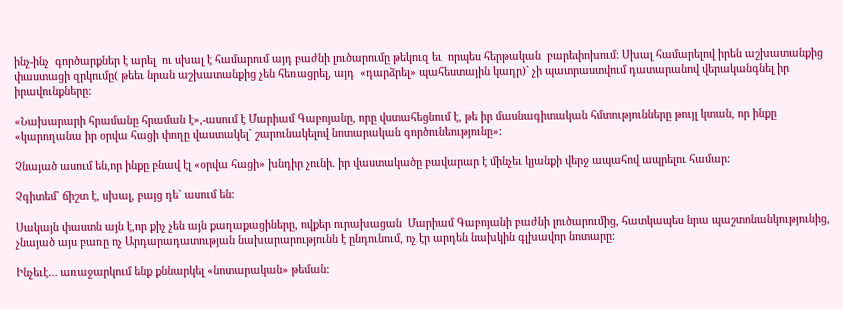ինչ-ինչ  գործարքներ է արել  ու սխալ է համարում այդ բաժնի լուծարումը թեկուզ եւ  որպես հերթական  բարեփոխում: Սխալ համարելով իրեն աշխատանքից փաստացի զրկումը( թեեւ նրան աշխատանքից չեն հեռացրել, այդ  «դարձրել» պահեստային կադր)` չի պատրաստվում դատարանով վերականգնել իր իրավունքները:

«Նախարարի հրամանը հրաման է»,-ասում է Մարիամ Գաբոյանը, որը վստահեցնում է, թե իր մասնագիտական հմտությունները թույլ կտան, որ ինքը «կարողանա իր օրվա հացի փողը վաստակել` շարունակելով նոտարական գործունեությունը»:

Չնայած ասում են,որ ինքը բնավ էլ «օրվա հացի» խնդիր չունի. իր վաստակածը բավարար է մինչեւ կյանքի վերջ ապահով ապրելու համար:

Չգիտեմ` ճիշտ է, սխալ, բայց դե` ասում են:

Սակայն փաստն այն է,որ քիչ չեն այն քաղաքացիները, ովքեր ուրախացան  Մարիամ Գաբոյանի բաժնի լուծարումից, հատկապես նրա պաշտոնանկությունից, չնայած այս բառը ոչ Արդարադատության նախարարությունն է ընդունում, ոչ էր արդեն նախկին գլխավոր նոտարը:

Ինչեւէ… առաջարկում ենք քննարկել «նոտարական» թեման: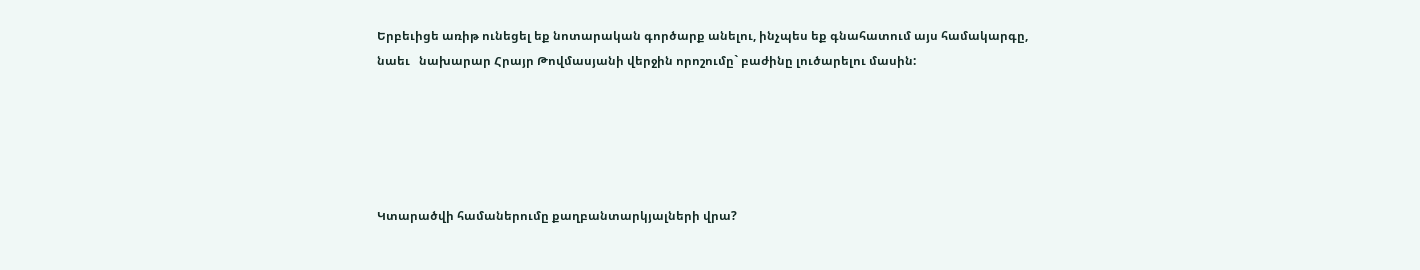Երբեւիցե առիթ ունեցել եք նոտարական գործարք անելու, ինչպես եք գնահատում այս համակարգը, նաեւ   նախարար Հրայր Թովմասյանի վերջին որոշումը` բաժինը լուծարելու մասին:





Կտարածվի համաներումը քաղբանտարկյալների վրա?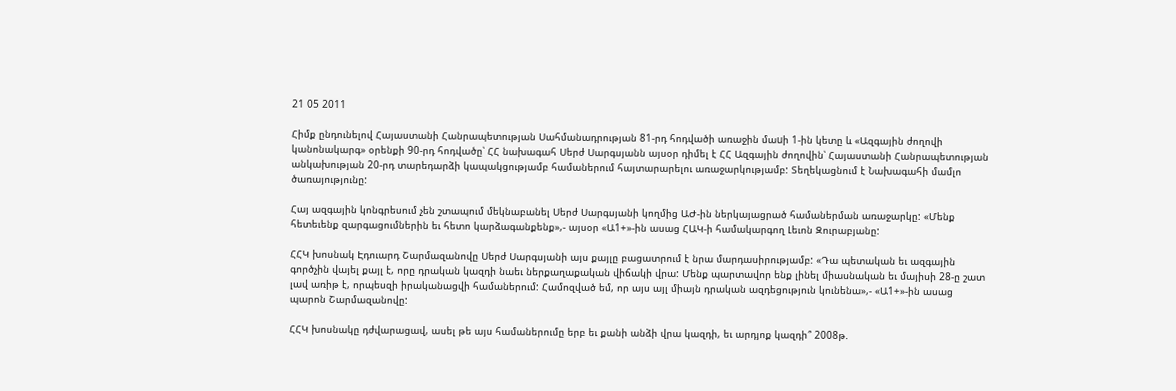21 05 2011

Հիմք ընդունելով Հայաստանի Հանրապետության Սահմանադրության 81-րդ հոդվածի առաջին մաuի 1-ին կետը և «Ազգային ժողովի կանոնակարգ» օրենքի 90-րդ հոդվածը՝ ՀՀ նախագահ Սերժ Սարգսյանն այսօր դիմել է ՀՀ Ազգային ժողովին՝ Հայաստանի Հանրապետության անկախության 20-րդ տարեդարձի կապակցությամբ համաներում հայտարարելու առաջարկությամբ: Տեղեկացնում է Նախագահի մամլո ծառայությունը:

Հայ ազգային կոնգրեսում չեն շտապում մեկնաբանել Սերժ Սարգսյանի կողմից ԱԺ-ին ներկայացրած համաներման առաջարկը: «Մենք հետեւենք զարգացումներին եւ հետո կարձագանքենք»,- այսօր «Ա1+»-ին ասաց ՀԱԿ-ի համակարգող Լեւոն Զուրաբյանը:

ՀՀԿ խոսնակ Էդուարդ Շարմազանովը Սերժ Սարգսյանի այս քայլը բացատրում է նրա մարդասիրությամբ: «Դա պետական եւ ազգային գործչին վայել քայլ է, որը դրական կազդի նաեւ ներքաղաքական վիճակի վրա: Մենք պարտավոր ենք լինել միասնական եւ մայիսի 28-ը շատ լավ առիթ է, որպեսզի իրականացվի համաներում: Համոզված եմ, որ այս այլ միայն դրական ազդեցություն կունենա»,- «Ա1+»-ին ասաց պարոն Շարմազանովը:

ՀՀԿ խոսնակը դժվարացավ, ասել թե այս համաներումը երբ եւ քանի անձի վրա կազդի, եւ արդյոք կազդի՞ 2008թ.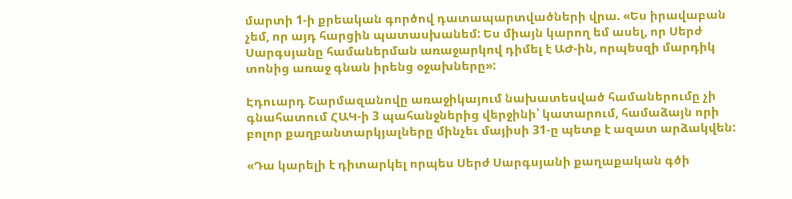մարտի 1-ի քրեական գործով դատապարտվածների վրա. «Ես իրավաբան չեմ, որ այդ հարցին պատասխանեմ: Ես միայն կարող եմ ասել, որ Սերժ Սարգսյանը համաներման առաջարկով դիմել է ԱԺ-ին, որպեսզի մարդիկ տոնից առաջ գնան իրենց օջախները»:

Էդուարդ Շարմազանովը առաջիկայում նախատեսված համաներումը չի գնահատում ՀԱԿ-ի 3 պահանջներից վերջինի՝ կատարում, համաձայն որի բոլոր քաղբանտարկյալները մինչեւ մայիսի 31-ը պետք է ազատ արձակվեն:

«Դա կարելի է դիտարկել որպես Սերժ Սարգսյանի քաղաքական գծի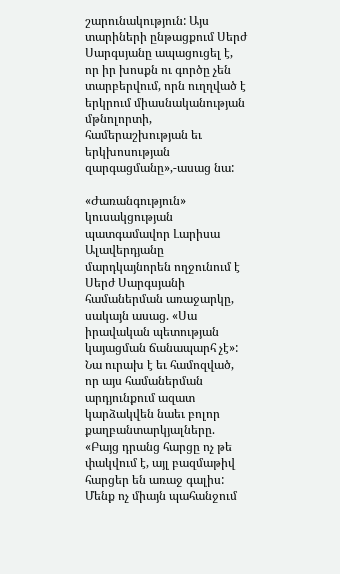շարունակություն: Այս տարիների ընթացքում Սերժ Սարգսյանը ապացուցել է, որ իր խոսքն ու գործը չեն տարբերվում, որն ուղղված է երկրում միասնականության մթնոլորտի, համերաշխության եւ երկխոսության զարգացմանը»,-ասաց նա:

«Ժառանգություն» կուսակցության պատգամավոր Լարիսա Ալավերդյանը մարդկայնորեն ողջունում է Սերժ Սարգսյանի համաներման առաջարկը, սակայն ասաց. «Սա իրավական պետության կայացման ճանապարհ չէ»: Նա ուրախ է եւ համոզված, որ այս համաներման արդյունքում ազատ կարձակվեն նաեւ բոլոր քաղբանտարկյալները. «Բայց դրանց հարցը ոչ թե փակվում է, այլ բազմաթիվ հարցեր են առաջ գալիս: Մենք ոչ միայն պահանջում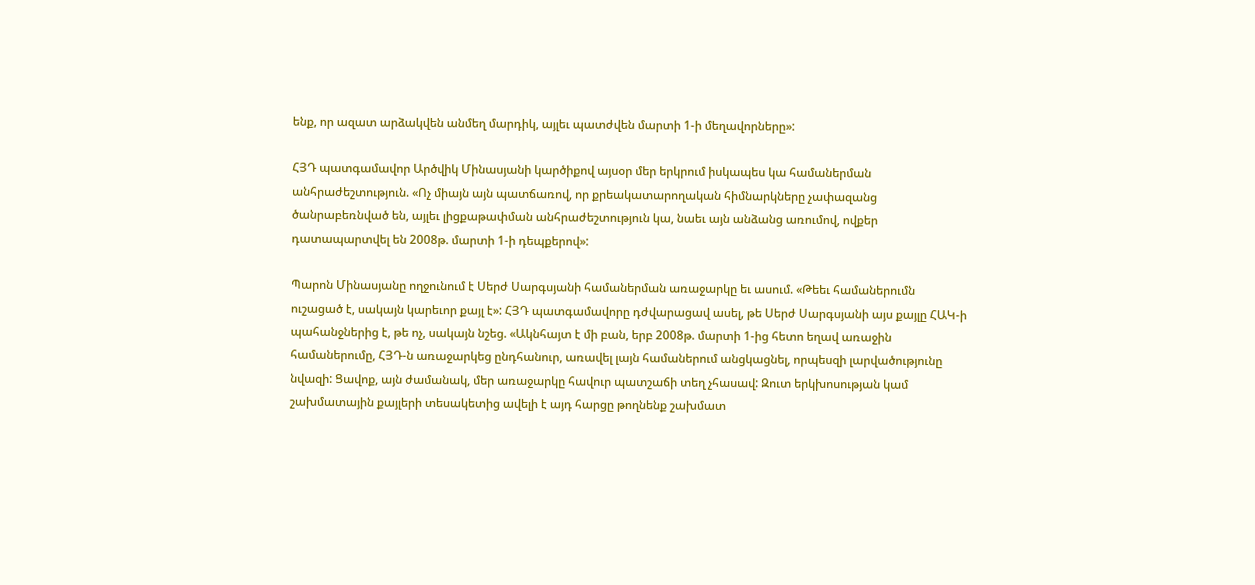ենք, որ ազատ արձակվեն անմեղ մարդիկ, այլեւ պատժվեն մարտի 1-ի մեղավորները»:

ՀՅԴ պատգամավոր Արծվիկ Մինասյանի կարծիքով այսօր մեր երկրում իսկապես կա համաներման անհրաժեշտություն. «Ոչ միայն այն պատճառով, որ քրեակատարողական հիմնարկները չափազանց ծանրաբեռնված են, այլեւ լիցքաթափման անհրաժեշտություն կա, նաեւ այն անձանց առումով, ովքեր դատապարտվել են 2008թ. մարտի 1-ի դեպքերով»:

Պարոն Մինասյանը ողջունում է Սերժ Սարգսյանի համաներման առաջարկը եւ ասում. «Թեեւ համաներումն ուշացած է, սակայն կարեւոր քայլ է»: ՀՅԴ պատգամավորը դժվարացավ ասել, թե Սերժ Սարգսյանի այս քայլը ՀԱԿ-ի պահանջներից է, թե ոչ, սակայն նշեց. «Ակնհայտ է մի բան, երբ 2008թ. մարտի 1-ից հետո եղավ առաջին համաներումը, ՀՅԴ-ն առաջարկեց ընդհանուր, առավել լայն համաներում անցկացնել, որպեսզի լարվածությունը նվազի: Ցավոք, այն ժամանակ, մեր առաջարկը հավուր պատշաճի տեղ չհասավ: Զուտ երկխոսության կամ շախմատային քայլերի տեսակետից ավելի է այդ հարցը թողնենք շախմատ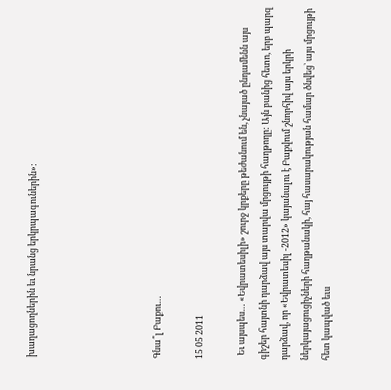խաղացողներին եւ նրանց երկրպագուներին»:





Գնա՞լ Բաքու…

15 05 2011

  Եւ այսպես… «Եվրատեսիլի» շուրջ կրքերը թեժանում են, չնայած ընդամենն այս գիշեր հայտնի դարձավ այս տարվա մրցույթի հաղթողը: Այն բանից հետո, երբ պարզ դարձավ, որ «Եվրատեսիլ -2012» կայանալու է Բաքվում շնորհիվ այս երկրի ներկայացուցիչների հաղթանակի, հայ հասարակության համար ծնվեց` այս մրցույթի հետ կապված եւս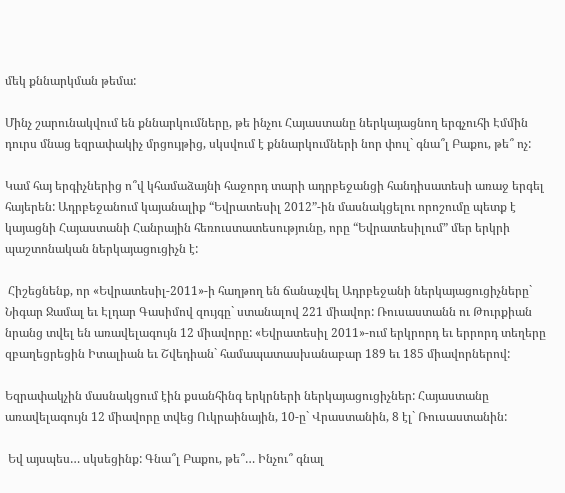մեկ քննարկման թեմա:

Մինչ շարունակվում են քննարկումները, թե ինչու Հայաստանը ներկայացնող երգչուհի Էմմին դուրս մնաց եզրափակիչ մրցույթից, սկսվում է քննարկումների նոր փուլ` գնա՞լ Բաքու, թե՞ ոչ:

Կամ հայ երգիչներից ո՞վ կհամաձայնի հաջորդ տարի ադրբեջանցի հանդիսատեսի առաջ երգել հայերեն: Ադրբեջանում կայանալիք “Եվրատեսիլ 2012”-ին մասնակցելու որոշումը պետք է կայացնի Հայաստանի Հանրային հեռուստատեսությունը, որը “Եվրատեսիլում” մեր երկրի պաշտոնական ներկայացուցիչն է:

 Հիշեցնենք, որ «Եվրատեսիլ-2011»-ի հաղթող են ճանաչվել Ադրբեջանի ներկայացուցիչները` Նիգար Ջամալ եւ Էլդար Գասիմով զույգը` ստանալով 221 միավոր: Ռուսաստանն ու Թուրքիան նրանց տվել են առավելագույն 12 միավորը: «Եվրատեսիլ 2011»-ում երկրորդ եւ երրորդ տեղերը զբաղեցրեցին Իտալիան եւ Շվեդիան` համապատասխանաբար 189 եւ 185 միավորներով:

Եզրափակչին մասնակցում էին քսանհինգ երկրների ներկայացուցիչներ: Հայաստանը առավելագույն 12 միավորը տվեց Ուկրաինային, 10-ը` Վրաստանին, 8 էլ` Ռուսաստանին:

 Եվ այսպես… սկսեցինք: Գնա՞լ Բաքու, թե՞… Ինչու՞ գնալ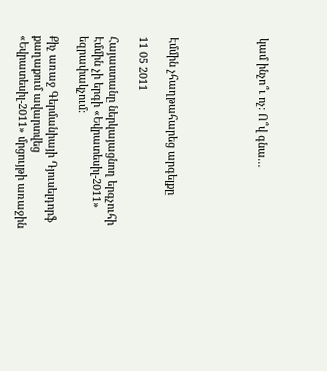կամ ինչո՞ւ ոչ: Ո՞վ գնա…





Էմմին չհաղթահարեց արգելքը

11 05 2011

Հայաստանը ներկայացնող երգչուհի Էմմին չի երգի «Եվրատեսիլ-2011» եզրափակչում:

Քիչ առաջ Գերմանիայի Դյուսելդորֆ քաղաքում ավարտվեց «Եվրատեսիլ-2011» մրցույթի առաջին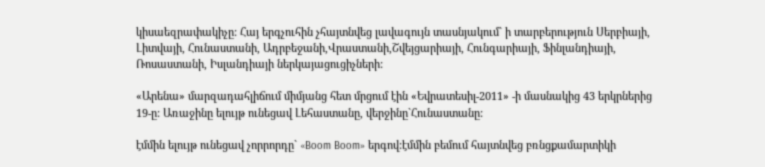կիսաեզրափակիչը: Հայ երգչուհին չհայտնվեց լավագույն տասնյակում` ի տարբերություն Սերբիայի, Լիտվայի, Հունաստանի, Ադրբեջանի,Վրաստանի,Շվեյցարիայի, Հունգարիայի, Ֆինլանդիայի, Ռոսաստանի, Իսլանդիայի ներկայացուցիչների:

«Արենա» մարզադահլիճում միմյանց հետ մրցում էին «Եվրատեսիլ-2011» -ի մասնակից 43 երկրներից 19-ը: Առաջինը ելույթ ունեցավ Լեհաստանը, վերջինը`Հունաստանը:

էմմին ելույթ ունեցավ չորրորդը` «Boom Boom» երգով:էմմին բեմում հայտնվեց բռնցքամարտիկի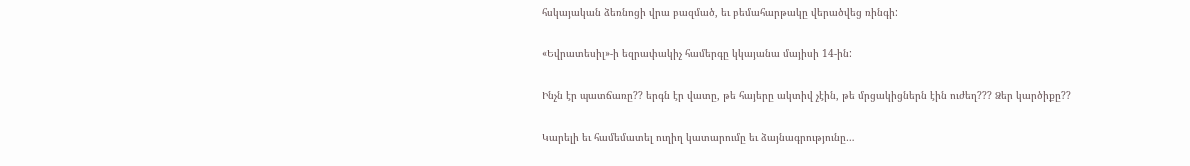հսկայական ձեռնոցի վրա բազմած, եւ բեմահարթակը վերածվեց ռինգի:

«Եվրատեսիլ»-ի եզրափակիչ համերգը կկայանա մայիսի 14-ին:

Ինչն էր պատճառը?? երգն էր վատը, թե հայերը ակտիվ չէին, թե մրցակիցներն էին ուժեղ??? Ձեր կարծիքը??

Կարելի եւ համեմատել ուղիղ կատարումը եւ ձայնագրությունը…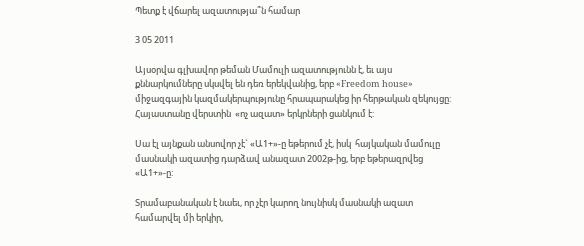Պետք է վճարել ազատությա՞ն համար

3 05 2011

Այսօրվա գլխավոր թեման Մամուլի ազատությունն է, եւ այս քննարկումները սկսվել են դեռ երեկվանից, երբ «Freedom house» միջազգային կազմակերպությունը հրապարակեց իր հերթական զեկույցը: Հայաստանը վերստին  «ոչ ազատ» երկրների ցանկում է:

Սա էլ այնքան անսովոր չէ` «Ա1+»-ը եթերում չէ, իսկ  հայկական մամուլը մասնակի ազատից դարձավ անազատ 2002թ-ից, երբ եթերազրվեց «Ա1+»-ը:

Տրամաբանական է նաեւ, որ չէր կարող նույնիսկ մասնակի ազատ համարվել մի երկիր,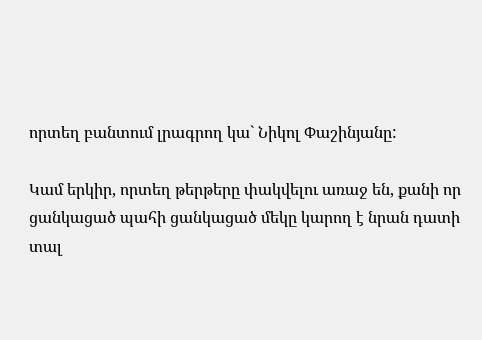որտեղ բանտում լրագրող կա` Նիկոլ Փաշինյանը:

Կամ երկիր, որտեղ թերթերը փակվելու առաջ են, քանի որ ցանկացած պահի ցանկացած մեկը կարող է նրան դատի տալ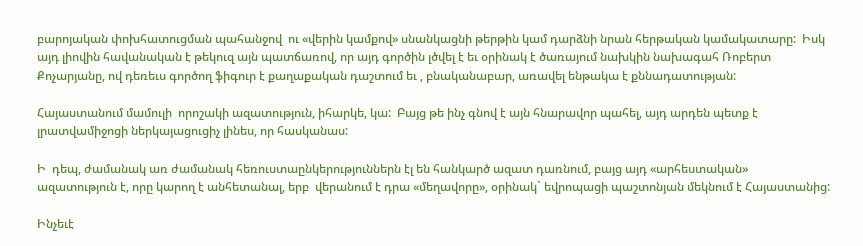բարոյական փոխհատուցման պահանջով  ու «վերին կամքով» սնանկացնի թերթին կամ դարձնի նրան հերթական կամակատարը:  Իսկ այդ լիովին հավանական է թեկուզ այն պատճառով, որ այդ գործին լծվել է եւ օրինակ է ծառայում նախկին նախագահ Ռոբերտ Քոչարյանը, ով դեռեւս գործող ֆիգուր է քաղաքական դաշտում եւ , բնականաբար, առավել ենթակա է քննադատության:

Հայաստանում մամուլի  որոշակի ազատություն, իհարկե, կա:  Բայց թե ինչ գնով է այն հնարավոր պահել, այդ արդեն պետք է լրատվամիջոցի ներկայացուցիչ լինես, որ հասկանաս:

Ի  դեպ, ժամանակ առ ժամանակ հեռուստաընկերություններն էլ են հանկարծ ազատ դառնում, բայց այդ «արհեստական» ազատություն է, որը կարող է անհետանալ, երբ  վերանում է դրա «մեղավորը», օրինակ` եվրոպացի պաշտոնյան մեկնում է Հայաստանից:

Ինչեւէ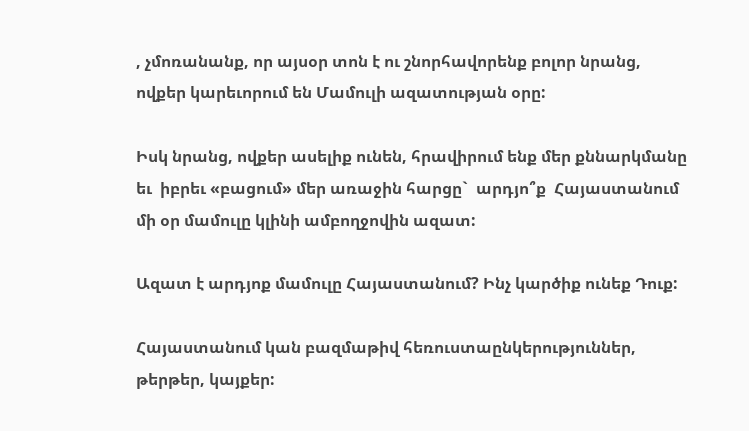, չմոռանանք, որ այսօր տոն է ու շնորհավորենք բոլոր նրանց, ովքեր կարեւորում են Մամուլի ազատության օրը:

Իսկ նրանց, ովքեր ասելիք ունեն, հրավիրում ենք մեր քննարկմանը եւ  իբրեւ «բացում» մեր առաջին հարցը`  արդյո՞ք  Հայաստանում մի օր մամուլը կլինի ամբողջովին ազատ:

Ազատ է արդյոք մամուլը Հայաստանում? Ինչ կարծիք ունեք Դուք:

Հայաստանում կան բազմաթիվ հեռուստաընկերություններ, թերթեր, կայքեր: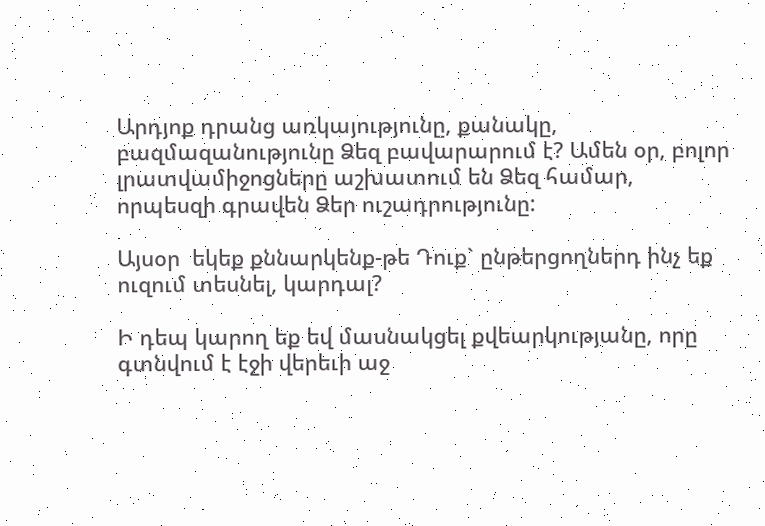Արդյոք դրանց առկայությունը, քանակը, բազմազանությունը Ձեզ բավարարում է? Ամեն օր, բոլոր լրատվամիջոցները աշխատում են Ձեզ համար, որպեսզի գրավեն Ձեր ուշադրությունը:

Այսօր  եկեք քննարկենք-թե Դուք` ընթերցողներդ ինչ եք ուզում տեսնել, կարդալ?

Ի դեպ կարող եք եվ մասնակցել քվեարկությանը, որը գտնվում է էջի վերեւի աջ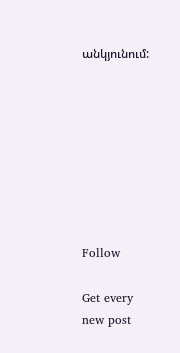անկյունում:








Follow

Get every new post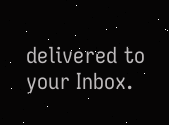delivered to your Inbox.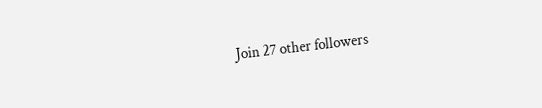Join 27 other followers